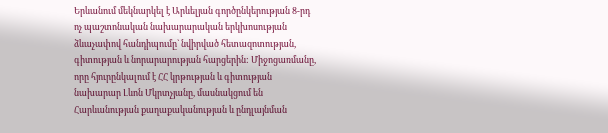Երևանում մեկնարկել է Արևելյան գործընկերության 8-րդ ոչ պաշտոնական նախարարական երկխոսության ձևաչափով հանդիպումը` նվիրված հետազոտության, գիտության և նորարարության հարցերին: Միջոցառմանը, որը հյուրընկալում է ՀՀ կրթության և գիտության նախարար Լևոն Մկրտչյանը, մասնակցում են Հարևանության քաղաքականության և ընդլայնման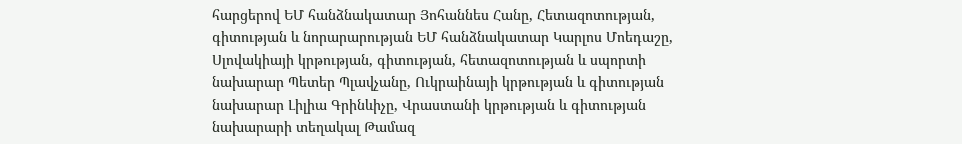հարցերով ԵՄ հանձնակատար Յոհաննես Հանը, Հետազոտության, գիտության և նորարարության ԵՄ հանձնակատար Կարլոս Մոեդաշը, Սլովակիայի կրթության, գիտության, հետազոտության և սպորտի նախարար Պետեր Պլավչանը, Ուկրաինայի կրթության և գիտության նախարար Լիլիա Գրինևիչը, Վրաստանի կրթության և գիտության նախարարի տեղակալ Թամազ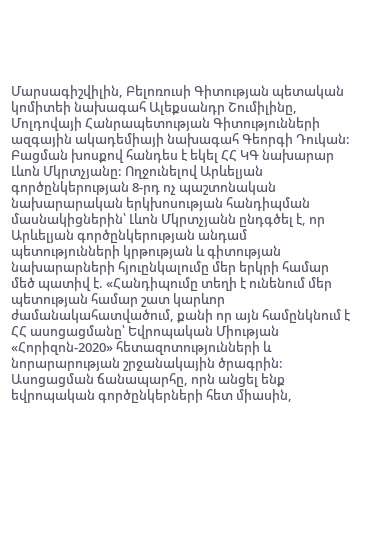Մարսագիշվիլին, Բելոռուսի Գիտության պետական կոմիտեի նախագահ Ալեքսանդր Շումիլինը, Մոլդովայի Հանրապետության Գիտությունների ազգային ակադեմիայի նախագահ Գեորգի Դուկան:
Բացման խոսքով հանդես է եկել ՀՀ ԿԳ նախարար Լևոն Մկրտչյանը: Ողջունելով Արևելյան գործընկերության 8-րդ ոչ պաշտոնական նախարարական երկխոսության հանդիպման մասնակիցներին՝ Լևոն Մկրտչյանն ընդգծել է, որ Արևելյան գործընկերության անդամ պետությունների կրթության և գիտության նախարարների հյուընկալումը մեր երկրի համար մեծ պատիվ է. «Հանդիպումը տեղի է ունենում մեր պետության համար շատ կարևոր ժամանակահատվածում, քանի որ այն համընկնում է ՀՀ ասոցացմանը՝ Եվրոպական Միության «Հորիզոն-2020» հետազոտությունների և նորարարության շրջանակային ծրագրին: Ասոցացման ճանապարհը, որն անցել ենք եվրոպական գործընկերների հետ միասին,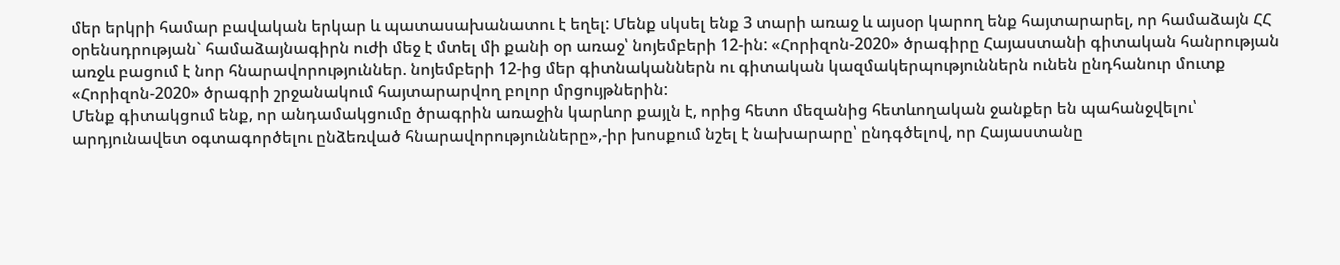մեր երկրի համար բավական երկար և պատասախանատու է եղել: Մենք սկսել ենք 3 տարի առաջ և այսօր կարող ենք հայտարարել, որ համաձայն ՀՀ օրենսդրության` համաձայնագիրն ուժի մեջ է մտել մի քանի օր առաջ՝ նոյեմբերի 12-ին: «Հորիզոն-2020» ծրագիրը Հայաստանի գիտական հանրության առջև բացում է նոր հնարավորություններ. նոյեմբերի 12-ից մեր գիտնականներն ու գիտական կազմակերպություններն ունեն ընդհանուր մուտք «Հորիզոն-2020» ծրագրի շրջանակում հայտարարվող բոլոր մրցույթներին:
Մենք գիտակցում ենք, որ անդամակցումը ծրագրին առաջին կարևոր քայլն է, որից հետո մեզանից հետևողական ջանքեր են պահանջվելու՝ արդյունավետ օգտագործելու ընձեռված հնարավորությունները»,-իր խոսքում նշել է նախարարը՝ ընդգծելով, որ Հայաստանը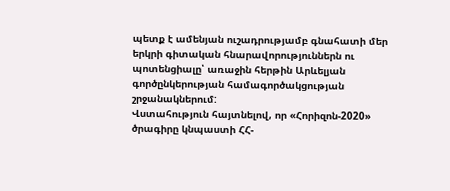պետք է ամենյան ուշադրությամբ գնահատի մեր երկրի գիտական հնարավորություններն ու պոտենցիալը՝ առաջին հերթին Արևելյան գործընկերության համագործակցության շրջանակներում:
Վստահություն հայտնելով, որ «Հորիզոն-2020» ծրագիրը կնպաստի ՀՀ-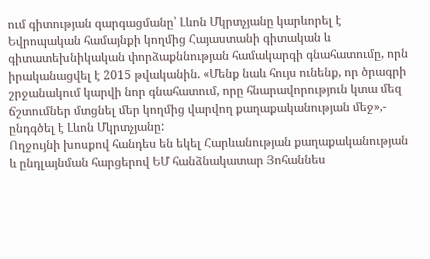ում գիտության զարգացմանը՝ Լևոն Մկրտչյանը կարևորել է Եվրոպական համայնքի կողմից Հայաստանի գիտական և գիտատեխնիկական փորձաքննության համակարգի գնահատումը, որն իրականացվել է 2015 թվականին. «Մենք նաև հույս ունենք, որ ծրագրի շրջանակում կարվի նոր գնահատում, որը հնարավորություն կտա մեզ ճշտումներ մտցնել մեր կողմից վարվող քաղաքականության մեջ»,- ընդգծել է Լևոն Մկրտչյանը:
Ողջույնի խոսքով հանդես են եկել Հարևանության քաղաքականության և ընդլայնման հարցերով ԵՄ հանձնակատար Յոհաննես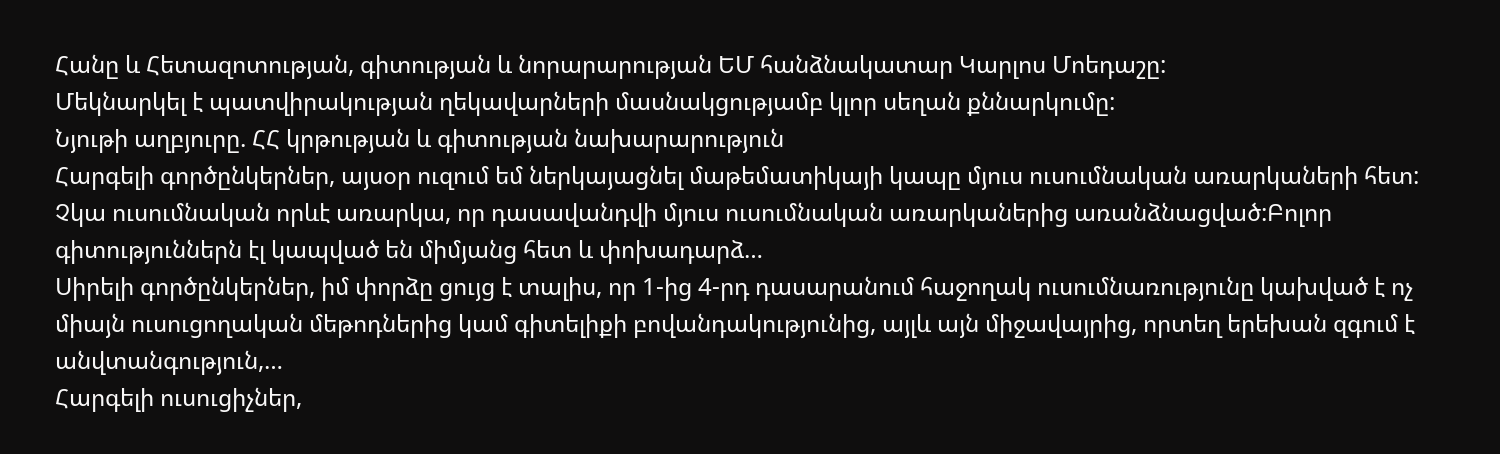Հանը և Հետազոտության, գիտության և նորարարության ԵՄ հանձնակատար Կարլոս Մոեդաշը:
Մեկնարկել է պատվիրակության ղեկավարների մասնակցությամբ կլոր սեղան քննարկումը:
Նյութի աղբյուրը. ՀՀ կրթության և գիտության նախարարություն
Հարգելի գործընկերներ, այսօր ուզում եմ ներկայացնել մաթեմատիկայի կապը մյուս ուսումնական առարկաների հետ: Չկա ուսումնական որևէ առարկա, որ դասավանդվի մյուս ուսումնական առարկաներից առանձնացված:Բոլոր գիտություններն էլ կապված են միմյանց հետ և փոխադարձ…
Սիրելի գործընկերներ, իմ փորձը ցույց է տալիս, որ 1-ից 4-րդ դասարանում հաջողակ ուսումնառությունը կախված է ոչ միայն ուսուցողական մեթոդներից կամ գիտելիքի բովանդակությունից, այլև այն միջավայրից, որտեղ երեխան զգում է անվտանգություն,…
Հարգելի ուսուցիչներ,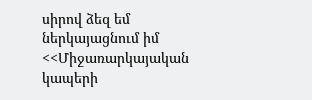սիրով ձեզ եմ ներկայացնում իմ <<Միջառարկայական կապերի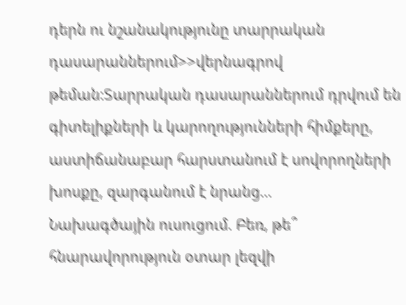դերն ու նշանակությունը տարրական դասարաններում>>վերնագրով թեման:Տարրական դասարաններում դրվում են գիտելիքների և կարողությունների հիմքերը, աստիճանաբար հարստանում է սովորողների խոսքը, զարգանում է նրանց…
Նախագծային ուսուցում. Բեռ, թե՞ հնարավորություն օտար լեզվի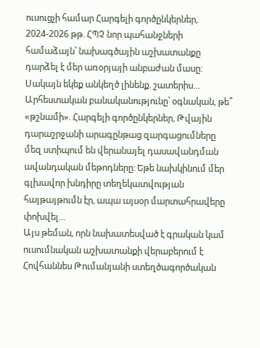ուսուցչի համար Հարգելի գործընկերներ, 2024-2026 թթ. ՀՊՉ նոր պահանջների համաձայն՝ նախագծային աշխատանքը դարձել է մեր առօրյայի անբաժան մասը: Սակայն եկեք անկեղծ լինենք. շատերիս…
Արհեստական բանականությունը՝ օգնական, թե՞ «թշնամի». Հարգելի գործընկերներ, Թվային դարաշրջանի արագընթաց զարգացումները մեզ ստիպում են վերանայել դասավանդման ավանդական մեթոդները: Եթե նախկինում մեր գլխավոր խնդիրը տեղեկատվության հայթայթումն էր, ապա այսօր մարտահրավերը փոխվել…
Այս թեման, որն նախատեսված է գրական կամ ուսումնական աշխատանքի վերաբերում է Հովհաննես Թումանյանի ստեղծագործական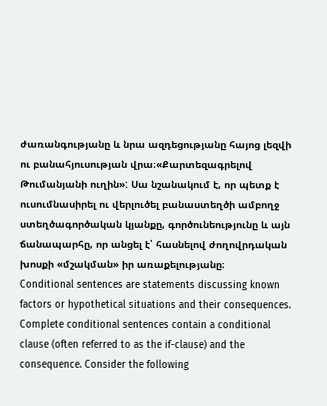ժառանգությանը և նրա ազդեցությանը հայոց լեզվի ու բանահյուսության վրա։«Քարտեզագրելով Թումանյանի ուղին»: Սա նշանակում է, որ պետք է ուսումնասիրել ու վերլուծել բանաստեղծի ամբողջ ստեղծագործական կյանքը, գործունեությունը և այն ճանապարհը, որ անցել է՝ հասնելով ժողովրդական խոսքի «մշակման» իր առաքելությանը։
Conditional sentences are statements discussing known factors or hypothetical situations and their consequences. Complete conditional sentences contain a conditional clause (often referred to as the if-clause) and the consequence. Consider the following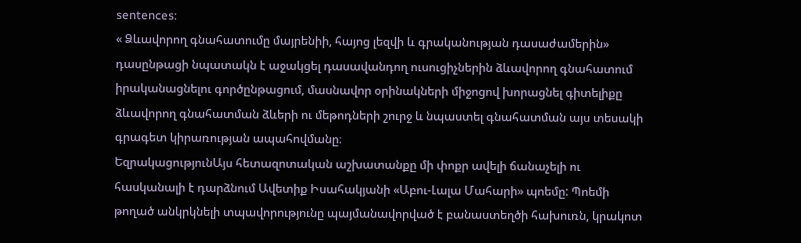sentences:
« Ձևավորող գնահատումը մայրենիի, հայոց լեզվի և գրականության դասաժամերին» դասընթացի նպատակն է աջակցել դասավանդող ուսուցիչներին ձևավորող գնահատում իրականացնելու գործընթացում, մասնավոր օրինակների միջոցով խորացնել գիտելիքը ձևավորող գնահատման ձևերի ու մեթոդների շուրջ և նպաստել գնահատման այս տեսակի գրագետ կիրառության ապահովմանը։
ԵզրակացությունԱյս հետազոտական աշխատանքը մի փոքր ավելի ճանաչելի ու հասկանալի է դարձնում Ավետիք Իսահակյանի «Աբու-Լալա Մահարի» պոեմը: Պոեմի թողած անկրկնելի տպավորությունը պայմանավորված է բանաստեղծի հախուռն, կրակոտ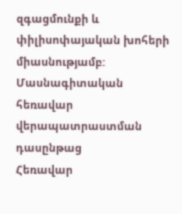զգացմունքի և փիլիսոփայական խոհերի միասնությամբ:
Մասնագիտական հեռավար վերապատրաստման դասընթաց
Հեռավար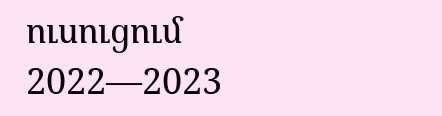ուսուցում 2022—2023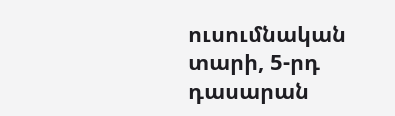ուսումնական տարի, 5-րդ դասարան